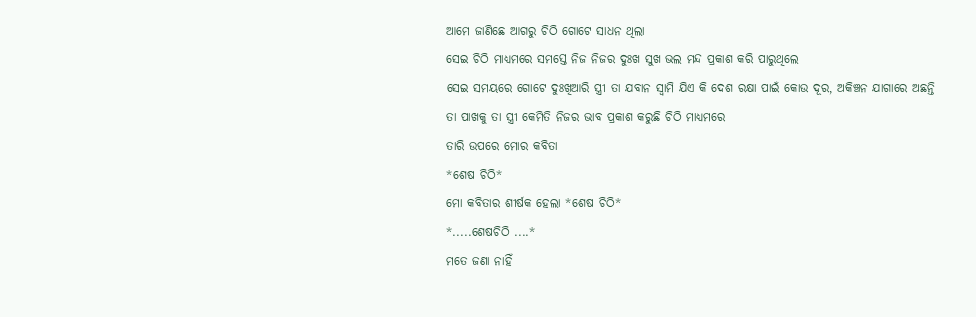ଆମେ ଜାଣିଛେ ଆଗରୁ ଚିଠି ଗୋଟେ ସାଧନ ଥିଲା
ସେଇ ଚିଠି ମାଧ୍ୟମରେ ସମସ୍ତେ ନିଜ ନିଜର ଦୁଃଖ ସୁଖ ଭଲ ମନ୍ଦ ପ୍ରକାଶ କରି ପାରୁଥିଲେ
ସେଇ ସମୟରେ ଗୋଟେ ଦୁଃଖିଆରି ସ୍ତ୍ରୀ ତା ଯବାନ ସ୍ବାମି ଯିଏ କି ଦେଶ ରକ୍ଷା ପାଇଁ କୋଉ ଦୂର, ଅକିଞ୍ଚନ ଯାଗାରେ ଅଛନ୍ତି
ତା ପାଖକୁ ତା ସ୍ତ୍ରୀ କେମିତି ନିଜର ଭାବ ପ୍ରକାଶ କରୁଛି ଚିଠି ମାଧ୍ୟମରେ
ତାରି ଉପରେ ମୋର କବିତା
*ଶେଷ ଚିଠି*
ମୋ କବିତାର ଶୀର୍ଷକ ହେଲା *ଶେଷ ଚିଠି*
*.....ଶେଷଚିଠି ....*
ମତେ ଜଣା ନାହିଁ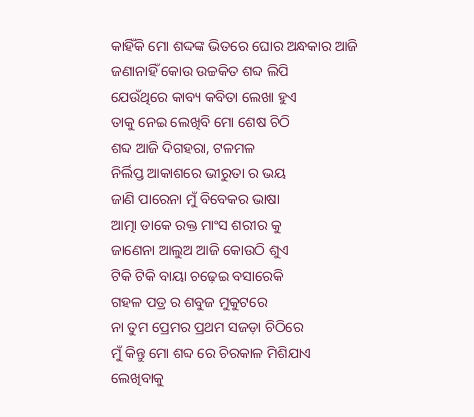କାହିଁକି ମୋ ଶଦ୍ଦଙ୍କ ଭିତରେ ଘୋର ଅନ୍ଧକାର ଆଜି
ଜଣାନାହିଁ କୋଉ ଉଚ୍ଚକିତ ଶବ୍ଦ ଲିପି
ଯେଉଁଥିରେ କାବ୍ୟ କବିତା ଲେଖା ହୁଏ
ତାକୁ ନେଇ ଲେଖିବି ମୋ ଶେଷ ଚିଠି
ଶବ୍ଦ ଆଜି ଦିଗହରା, ଟଳମଳ
ନିର୍ଲିପ୍ତ ଆକାଶରେ ଭୀରୁତା ର ଭୟ
ଜାଣି ପାରେନା ମୁଁ ବିବେକର ଭାଷା
ଆତ୍ମା ଡାକେ ରକ୍ତ ମାଂସ ଶରୀର କୁ
ଜାଣେନା ଆଲୁଅ ଆଜି କୋଉଠି ଶୁଏ
ଟିକି ଟିକି ବାୟା ଚଢ଼େଇ ବସାରେକି
ଗହଳ ପତ୍ର ର ଶବୁଜ ମୁକୁଟରେ
ନା ତୁମ ପ୍ରେମର ପ୍ରଥମ ସଜଡ଼ା ଚିଠିରେ
ମୁଁ କିନ୍ତୁ ମୋ ଶବ୍ଦ ରେ ଚିରକାଳ ମିଶିଯାଏ
ଲେଖିବାକୁ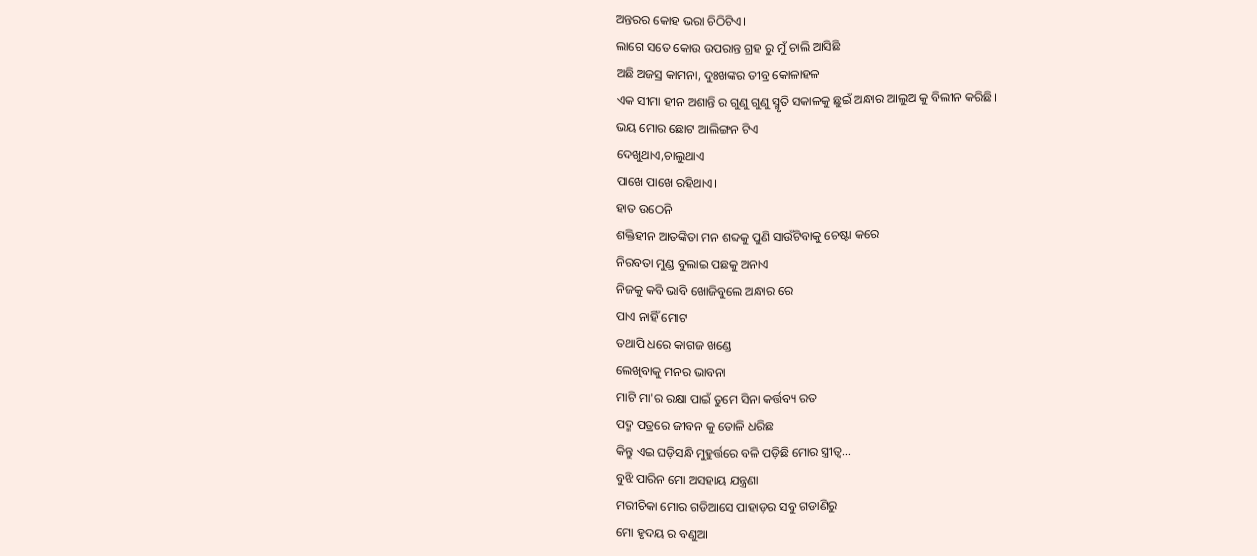ଅନ୍ତରର କୋହ ଭରା ଚିଠିଟିଏ।
ଲାଗେ ସତେ କୋଉ ଉପରାନ୍ତ ଗ୍ରହ ରୁ ମୁଁ ଚାଲି ଆସିଛି
ଅଛି ଅଜସ୍ର କାମନା, ଦୁଃଖଙ୍କର ତୀବ୍ର କୋଳାହଳ
ଏକ ସୀମା ହୀନ ଅଶାନ୍ତି ର ଗୁଣୁ ଗୁଣୁ ସ୍ମୃତି ସକାଳକୁ ଛୁଇଁ ଅନ୍ଧାର ଆଲୁଅ କୁ ବିଲୀନ କରିଛି।
ଭୟ ମୋର ଛୋଟ ଆଲିଙ୍ଗନ ଟିଏ
ଦେଖୁଥାଏ,ଚାଲୁଥାଏ
ପାଖେ ପାଖେ ରହିଥାଏ।
ହାତ ଉଠେନି
ଶକ୍ତିହୀନ ଆତଙ୍କିତା ମନ ଶବ୍ଦକୁ ପୁଣି ସାଉଁଟିବାକୁ ଚେଷ୍ଟା କରେ
ନିରବତା ମୁଣ୍ଡ ବୁଲାଇ ପଛକୁ ଅନାଏ
ନିଜକୁ କବି ଭାବି ଖୋଜିବୁଲେ ଅନ୍ଧାର ରେ
ପାଏ ନାହିଁ ମୋଟ
ତଥାପି ଧରେ କାଗଜ ଖଣ୍ଡେ
ଲେଖିବାକୁ ମନର ଭାବନା
ମାଟି ମା'ର ରକ୍ଷା ପାଇଁ ତୁମେ ସିନା କର୍ତ୍ତବ୍ୟ ରତ
ପଦ୍ମ ପତ୍ରରେ ଜୀବନ କୁ ତୋଳି ଧରିଛ
କିନ୍ତୁ ଏଇ ଘଡ଼ିସନ୍ଧି ମୁହୁର୍ତ୍ତରେ ବଳି ପଡ଼ିଛି ମୋର ସ୍ତ୍ରୀତ୍ବ...
ବୁଝି ପାରିନ ମୋ ଅସହାୟ ଯନ୍ତ୍ରଣା
ମରୀଚିକା ମୋର ଗଡିଆସେ ପାହାଡ଼ର ସବୁ ଗଡାଣିରୁ
ମୋ ହୃଦୟ ର ବଣୁଆ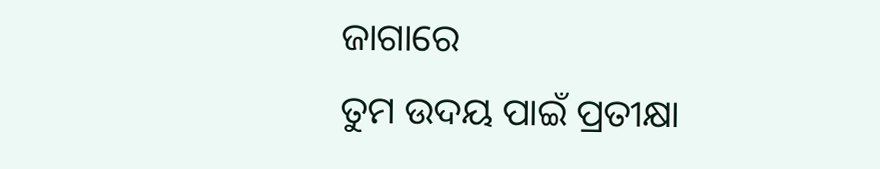ଜାଗାରେ
ତୁମ ଉଦୟ ପାଇଁ ପ୍ରତୀକ୍ଷା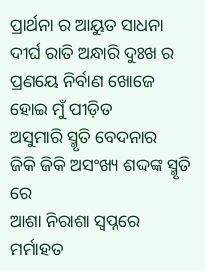ପ୍ରାର୍ଥନା ର ଆୟୁତ ସାଧନା
ଦୀର୍ଘ ରାତି ଅନ୍ଧାରି ଦୁଃଖ ର ପ୍ରଣୟେ ନିର୍ବାଣ ଖୋଜେ
ହୋଇ ମୁଁ ପୀଡ଼ିତ
ଅସୁମାରି ସ୍ମୃତି ବେଦନାର
ଜିକି ଜିକି ଅସଂଖ୍ୟ ଶଦ୍ଦଙ୍କ ସ୍ମୃତି ରେ
ଆଶା ନିରାଶା ସ୍ବପ୍ନରେ ମର୍ମାହତ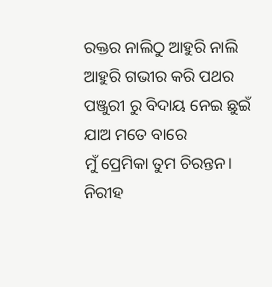ରକ୍ତର ନାଲିଠୁ ଆହୁରି ନାଲି ଆହୁରି ଗଭୀର କରି ପଥର ପଞ୍ଜୁରୀ ରୁ ବିଦାୟ ନେଇ ଛୁଇଁ ଯାଅ ମତେ ବାରେ
ମୁଁ ପ୍ରେମିକା ତୁମ ଚିରନ୍ତନ।
ନିରୀହ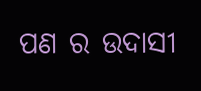ପଣ ର ଉଦାସୀ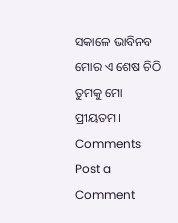ସକାଳେ ଭାବିନବ
ମୋର ଏ ଶେଷ ଚିଠି ତୁମକୁ ମୋ ପ୍ରୀୟତମ।
Comments
Post a Comment